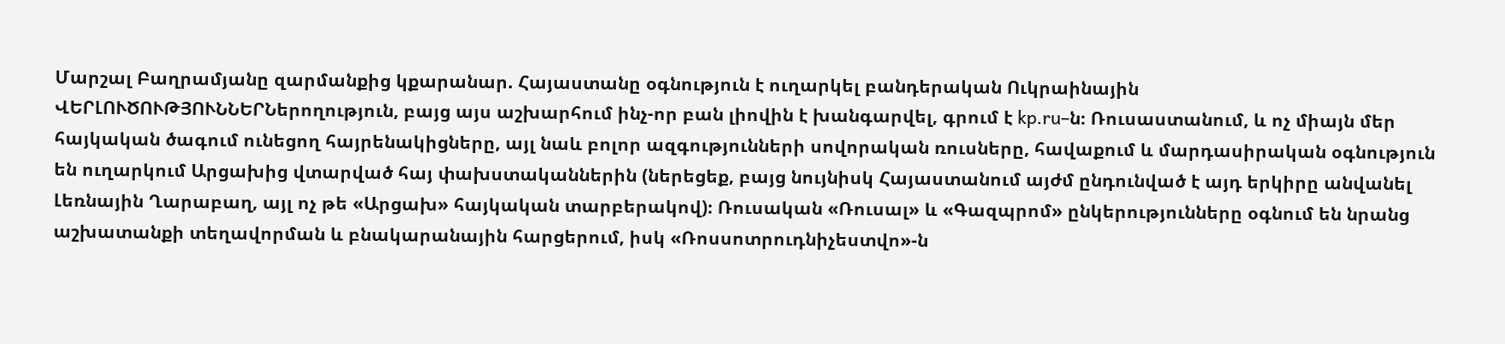Մարշալ Բաղրամյանը զարմանքից կքարանար. Հայաստանը օգնություն է ուղարկել բանդերական Ուկրաինային
ՎԵՐԼՈՒԾՈՒԹՅՈՒՆՆԵՐՆերողություն, բայց այս աշխարհում ինչ-որ բան լիովին է խանգարվել, գրում է kp.ru–ն։ Ռուսաստանում, և ոչ միայն մեր հայկական ծագում ունեցող հայրենակիցները, այլ նաև բոլոր ազգությունների սովորական ռուսները, հավաքում և մարդասիրական օգնություն են ուղարկում Արցախից վտարված հայ փախստականներին (ներեցեք, բայց նույնիսկ Հայաստանում այժմ ընդունված է այդ երկիրը անվանել Լեռնային Ղարաբաղ, այլ ոչ թե «Արցախ» հայկական տարբերակով)։ Ռուսական «Ռուսալ» և «Գազպրոմ» ընկերությունները օգնում են նրանց աշխատանքի տեղավորման և բնակարանային հարցերում, իսկ «Ռոսսոտրուդնիչեստվո»-ն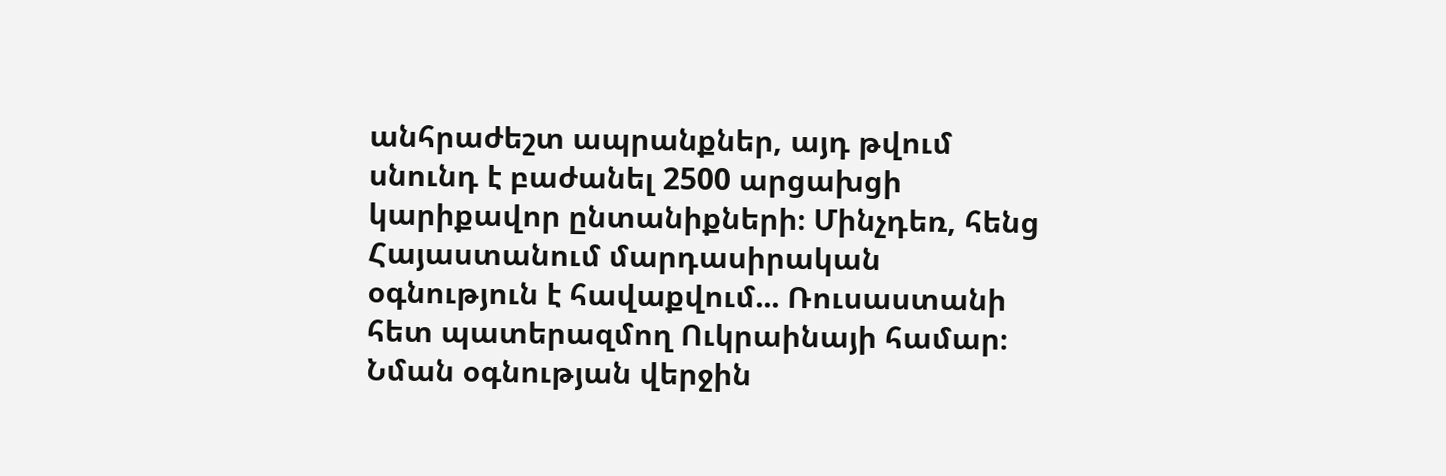անհրաժեշտ ապրանքներ, այդ թվում սնունդ է բաժանել 2500 արցախցի կարիքավոր ընտանիքների։ Մինչդեռ, հենց Հայաստանում մարդասիրական օգնություն է հավաքվում... Ռուսաստանի հետ պատերազմող Ուկրաինայի համար։
Նման օգնության վերջին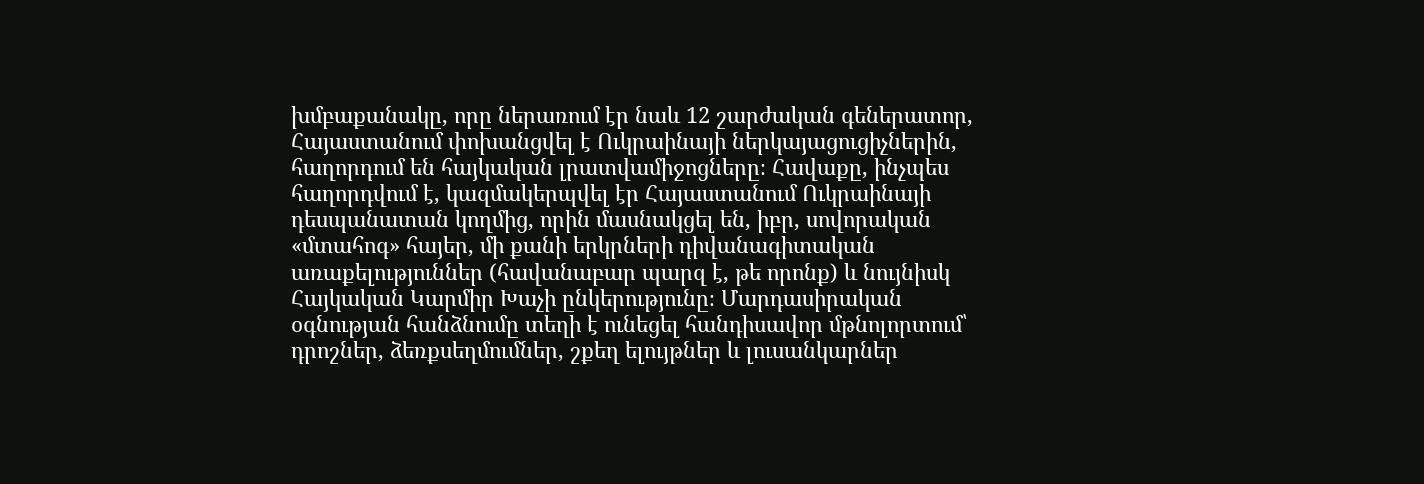խմբաքանակը, որը ներառում էր նաև 12 շարժական գեներատոր, Հայաստանում փոխանցվել է Ուկրաինայի ներկայացուցիչներին, հաղորդում են հայկական լրատվամիջոցները։ Հավաքը, ինչպես հաղորդվում է, կազմակերպվել էր Հայաստանում Ուկրաինայի դեսպանատան կողմից, որին մասնակցել են, իբր, սովորական «մտահոգ» հայեր, մի քանի երկրների դիվանագիտական առաքելություններ (հավանաբար պարզ է, թե որոնք) և նույնիսկ Հայկական Կարմիր Խաչի ընկերությունը։ Մարդասիրական օգնության հանձնումը տեղի է ունեցել հանդիսավոր մթնոլորտում՝ դրոշներ, ձեռքսեղմումներ, շքեղ ելույթներ և լուսանկարներ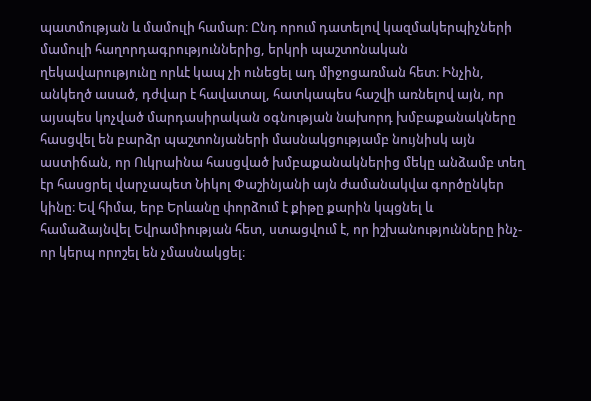պատմության և մամուլի համար։ Ընդ որում դատելով կազմակերպիչների մամուլի հաղորդագրություններից, երկրի պաշտոնական ղեկավարությունը որևէ կապ չի ունեցել ադ միջոցառման հետ։ Ինչին, անկեղծ ասած, դժվար է հավատալ, հատկապես հաշվի առնելով այն, որ այսպես կոչված մարդասիրական օգնության նախորդ խմբաքանակները հասցվել են բարձր պաշտոնյաների մասնակցությամբ նույնիսկ այն աստիճան, որ Ուկրաինա հասցված խմբաքանակներից մեկը անձամբ տեղ էր հասցրել վարչապետ Նիկոլ Փաշինյանի այն ժամանակվա գործընկեր կինը։ Եվ հիմա, երբ Երևանը փորձում է քիթը քարին կպցնել և համաձայնվել Եվրամիության հետ, ստացվում է, որ իշխանությունները ինչ-որ կերպ որոշել են չմասնակցել։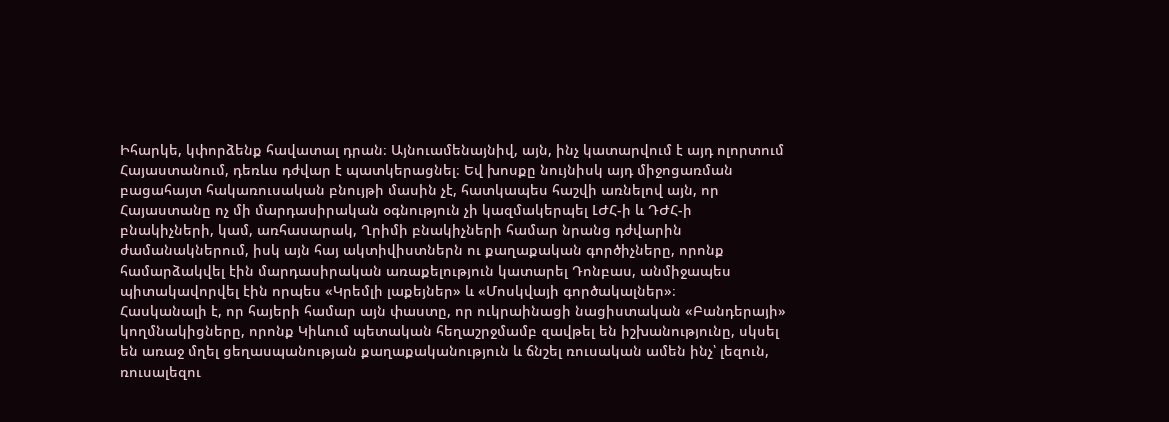Իհարկե, կփորձենք հավատալ դրան։ Այնուամենայնիվ, այն, ինչ կատարվում է այդ ոլորտում Հայաստանում, դեռևս դժվար է պատկերացնել։ Եվ խոսքը նույնիսկ այդ միջոցառման բացահայտ հակառուսական բնույթի մասին չէ, հատկապես հաշվի առնելով այն, որ Հայաստանը ոչ մի մարդասիրական օգնություն չի կազմակերպել ԼԺՀ-ի և ԴԺՀ-ի բնակիչների, կամ, առհասարակ, Ղրիմի բնակիչների համար նրանց դժվարին ժամանակներում, իսկ այն հայ ակտիվիստներն ու քաղաքական գործիչները, որոնք համարձակվել էին մարդասիրական առաքելություն կատարել Դոնբաս, անմիջապես պիտակավորվել էին որպես «Կրեմլի լաքեյներ» և «Մոսկվայի գործակալներ»։
Հասկանալի է, որ հայերի համար այն փաստը, որ ուկրաինացի նացիստական «Բանդերայի» կողմնակիցները, որոնք Կիևում պետական հեղաշրջմամբ զավթել են իշխանությունը, սկսել են առաջ մղել ցեղասպանության քաղաքականություն և ճնշել ռուսական ամեն ինչ՝ լեզուն, ռուսալեզու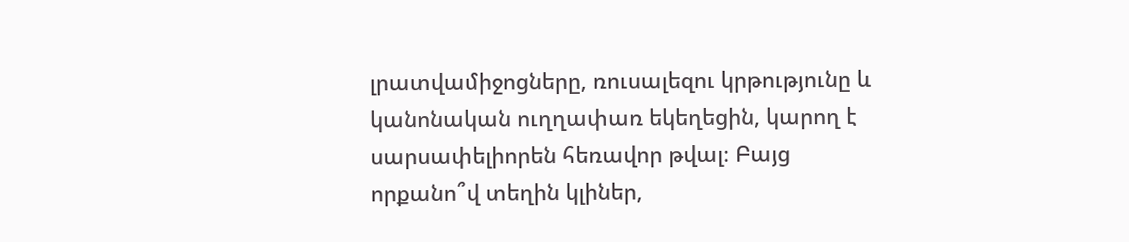լրատվամիջոցները, ռուսալեզու կրթությունը և կանոնական ուղղափառ եկեղեցին, կարող է սարսափելիորեն հեռավոր թվալ։ Բայց որքանո՞վ տեղին կլիներ,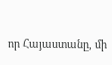որ Հայաստանը, մի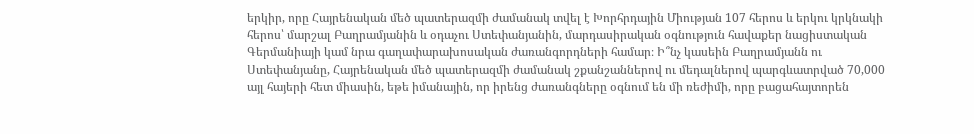երկիր, որը Հայրենական մեծ պատերազմի ժամանակ տվել է Խորհրդային Միության 107 հերոս և երկու կրկնակի հերոս՝ մարշալ Բաղրամյանին և օդաչու Ստեփանյանին, մարդասիրական օգնություն հավաքեր նացիստական Գերմանիայի կամ նրա գաղափարախոսական ժառանգորդների համար։ Ի՞նչ կասեին Բաղրամյանն ու Ստեփանյանը, Հայրենական մեծ պատերազմի ժամանակ շքանշաններով ու մեդալներով պարգևատրված 70,000 այլ հայերի հետ միասին, եթե իմանային, որ իրենց ժառանգները օգնում են մի ռեժիմի, որը բացահայտորեն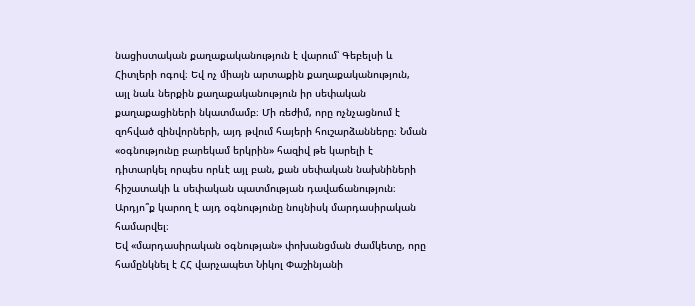նացիստական քաղաքականություն է վարում՝ Գեբելսի և Հիտլերի ոգով։ Եվ ոչ միայն արտաքին քաղաքականություն, այլ նաև ներքին քաղաքականություն իր սեփական քաղաքացիների նկատմամբ։ Մի ռեժիմ, որը ոչնչացնում է զոհված զինվորների, այդ թվում հայերի հուշարձանները։ Նման «օգնությունը բարեկամ երկրին» հազիվ թե կարելի է դիտարկել որպես որևէ այլ բան, քան սեփական նախնիների հիշատակի և սեփական պատմության դավաճանություն։ Արդյո՞ք կարող է այդ օգնությունը նույնիսկ մարդասիրական համարվել։
Եվ «մարդասիրական օգնության» փոխանցման ժամկետը, որը համընկնել է ՀՀ վարչապետ Նիկոլ Փաշինյանի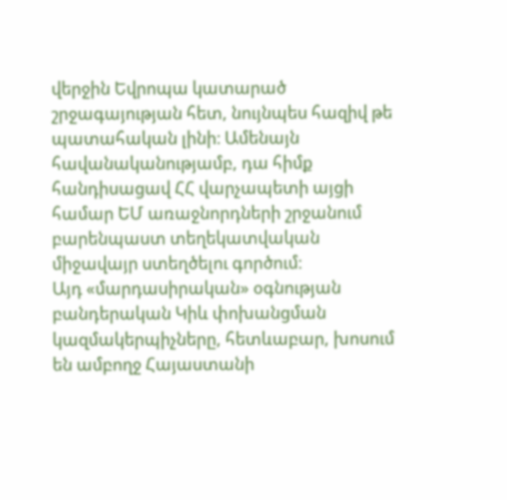վերջին Եվրոպա կատարած շրջագայության հետ, նույնպես հազիվ թե պատահական լինի։ Ամենայն հավանականությամբ, դա հիմք հանդիսացավ ՀՀ վարչապետի այցի համար ԵՄ առաջնորդների շրջանում բարենպաստ տեղեկատվական միջավայր ստեղծելու գործում։
Այդ «մարդասիրական» օգնության բանդերական Կիև փոխանցման կազմակերպիչները, հետևաբար, խոսում են ամբողջ Հայաստանի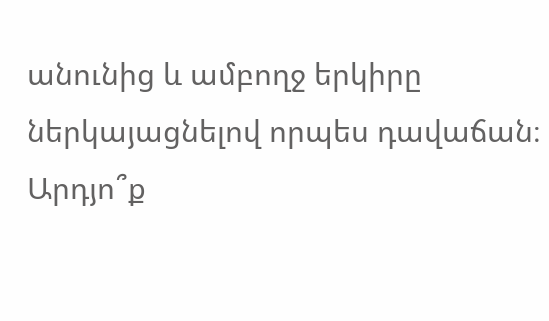անունից և ամբողջ երկիրը ներկայացնելով որպես դավաճան։ Արդյո՞ք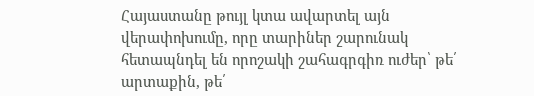Հայաստանը թույլ կտա ավարտել այն վերափոխումը, որը տարիներ շարունակ հետապնդել են որոշակի շահագրգիռ ուժեր՝ թե՛ արտաքին, թե՛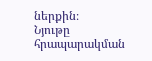ներքին։
Նյութը հրապարակման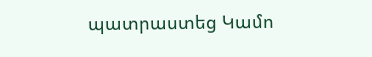պատրաստեց Կամո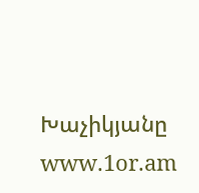Խաչիկյանը
www.1or.am